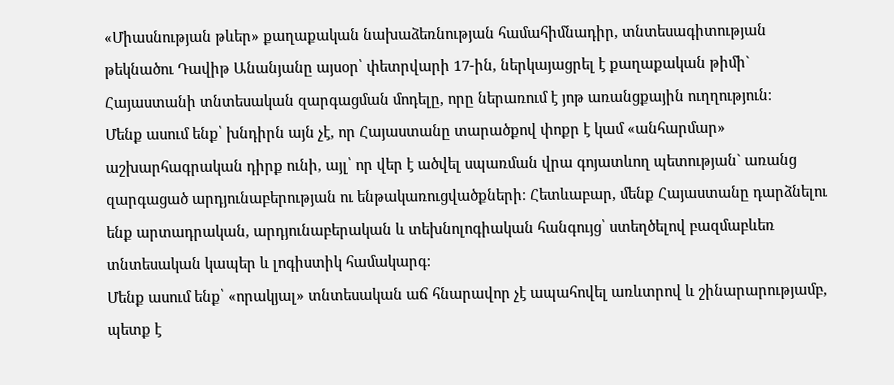«Միասնության թևեր» քաղաքական նախաձեռնության համահիմնադիր, տնտեսագիտության թեկնածու Դավիթ Անանյանը այսօր՝ փետրվարի 17-ին, ներկայացրել է քաղաքական թիմի` Հայաստանի տնտեսական զարգացման մոդելը, որը ներառում է յոթ առանցքային ուղղություն։
Մենք ասում ենք՝ խնդիրն այն չէ, որ Հայաստանը տարածքով փոքր է կամ «անհարմար» աշխարհագրական դիրք ունի, այլ՝ որ վեր է ածվել սպառման վրա գոյատևող պետության` առանց զարգացած արդյունաբերության ու ենթակառուցվածքների։ Հետևաբար, մենք Հայաստանը դարձնելու ենք արտադրական, արդյունաբերական և տեխնոլոգիական հանգույց՝ ստեղծելով բազմաբևեռ տնտեսական կապեր և լոգիստիկ համակարգ։
Մենք ասում ենք՝ «որակյալ» տնտեսական աճ հնարավոր չէ ապահովել առևտրով և շինարարությամբ, պետք է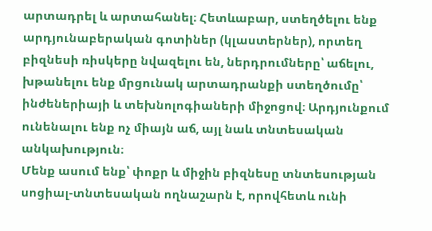արտադրել և արտահանել։ Հետևաբար, ստեղծելու ենք արդյունաբերական գոտիներ (կլաստերներ), որտեղ բիզնեսի ռիսկերը նվազելու են, ներդրումները՝ աճելու, խթանելու ենք մրցունակ արտադրանքի ստեղծումը՝ ինժեներիայի և տեխնոլոգիաների միջոցով։ Արդյունքում ունենալու ենք ոչ միայն աճ, այլ նաև տնտեսական անկախություն։
Մենք ասում ենք՝ փոքր և միջին բիզնեսը տնտեսության սոցիալ-տնտեսական ողնաշարն է, որովհետև ունի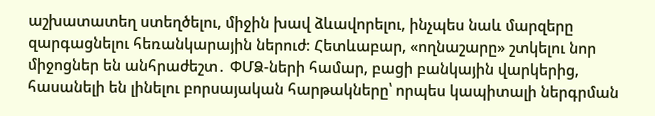աշխատատեղ ստեղծելու, միջին խավ ձևավորելու, ինչպես նաև մարզերը զարգացնելու հեռանկարային ներուժ։ Հետևաբար, «ողնաշարը» շտկելու նոր միջոցներ են անհրաժեշտ․ ՓՄՁ-ների համար, բացի բանկային վարկերից, հասանելի են լինելու բորսայական հարթակները՝ որպես կապիտալի ներգրման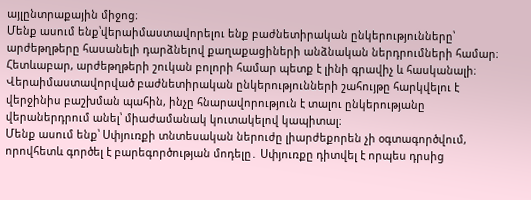այլընտրաքային միջոց։
Մենք ասում ենք՝վերաիմաստավորելու ենք բաժնետիրական ընկերությունները՝ արժեթղթերը հասանելի դարձնելով քաղաքացիների անձնական ներդրումների համար։ Հետևաբար, արժեթղթերի շուկան բոլորի համար պետք է լինի գրավիչ և հասկանալի։ Վերաիմաստավորված բաժնետիրական ընկերությունների շահույթը հարկվելու է վերջինիս բաշխման պահին, ինչը հնարավորություն է տալու ընկերությանը վերաներդրում անել՝ միաժամանակ կուտակելով կապիտալ։
Մենք ասում ենք՝ Սփյուռքի տնտեսական ներուժը լիարժեքորեն չի օգտագործվում, որովհետև գործել է բարեգործության մոդելը․ Սփյուռքը դիտվել է որպես դրսից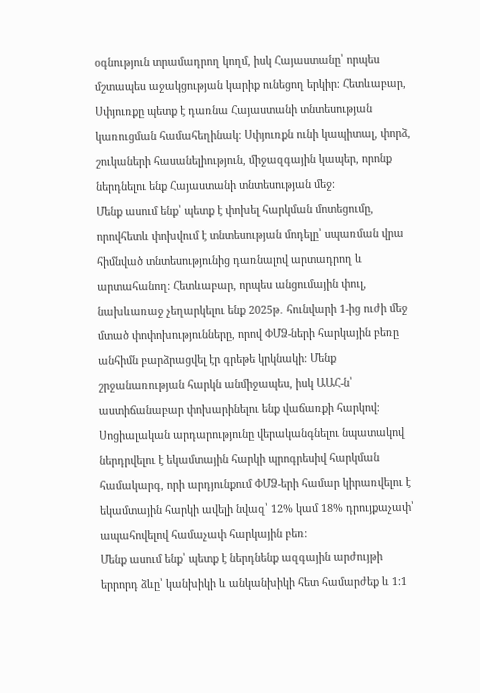օգնություն տրամադրող կողմ, իսկ Հայաստանը՝ որպես մշտապես աջակցության կարիք ունեցող երկիր։ Հետևաբար, Սփյուռքը պետք է դառնա Հայաստանի տնտեսության կառուցման համահեղինակ։ Սփյուռքն ունի կապիտալ, փորձ, շուկաների հասանելիություն, միջազգային կապեր, որոնք ներդնելու ենք Հայաստանի տնտեսության մեջ։
Մենք ասում ենք՝ պետք է փոխել հարկման մոտեցումը, որովհետև փոխվում է տնտեսության մոդելը՝ սպառման վրա հիմնված տնտեսությունից դառնալով արտադրող և արտահանող։ Հետևաբար, որպես անցումային փուլ, նախևառաջ չեղարկելու ենք 2025թ․ հունվարի 1-ից ուժի մեջ մտած փոփոխությունները, որով ՓՄՁ-ների հարկային բեռը անհիմն բարձրացվել էր գրեթե կրկնակի։ Մենք շրջանառության հարկն անմիջապես, իսկ ԱԱՀ-ն՝ աստիճանաբար փոխարինելու ենք վաճառքի հարկով։
Սոցիալական արդարությունը վերականգնելու նպատակով ներդրվելու է եկամտային հարկի պրոգրեսիվ հարկման համակարգ, որի արդյունքում ՓՄՁ-երի համար կիրառվելու է եկամտային հարկի ավելի նվազ՝ 12% կամ 18% դրույքաչափ՝ ապահովելով համաչափ հարկային բեռ։
Մենք ասում ենք՝ պետք է ներդնենք ազգային արժույթի երրորդ ձևը՝ կանխիկի և անկանխիկի հետ համարժեք և 1:1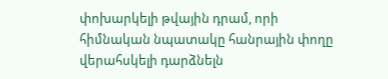փոխարկելի թվային դրամ, որի հիմնական նպատակը հանրային փողը վերահսկելի դարձնելն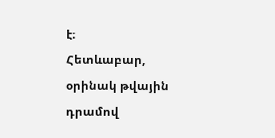է։
Հետևաբար, օրինակ թվային դրամով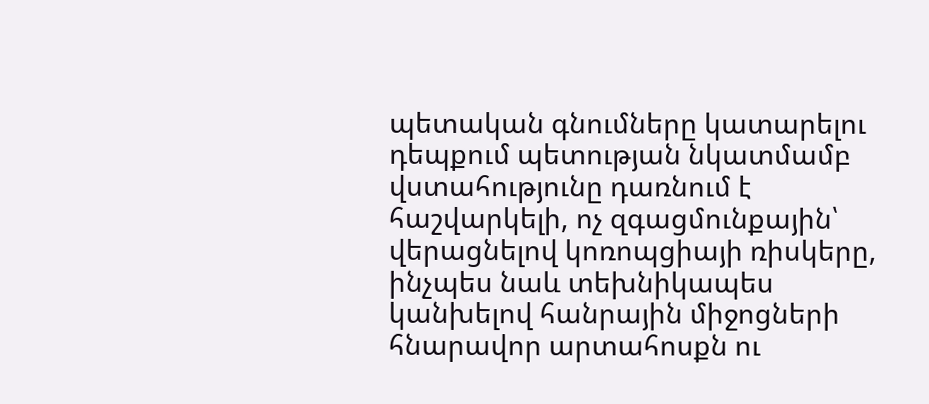պետական գնումները կատարելու դեպքում պետության նկատմամբ վստահությունը դառնում է հաշվարկելի, ոչ զգացմունքային՝ վերացնելով կոռոպցիայի ռիսկերը, ինչպես նաև տեխնիկապես կանխելով հանրային միջոցների հնարավոր արտահոսքն ու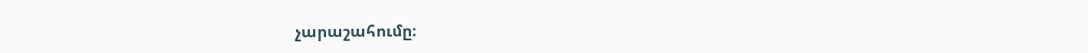չարաշահումը։